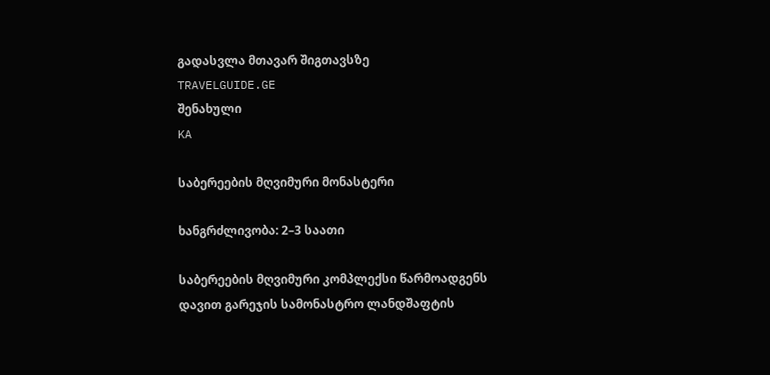გადასვლა მთავარ შიგთავსზე
TRAVELGUIDE.GE
შენახული
KA

საბერეების მღვიმური მონასტერი

ხანგრძლივობა: 2–3 საათი

საბერეების მღვიმური კომპლექსი წარმოადგენს დავით გარეჯის სამონასტრო ლანდშაფტის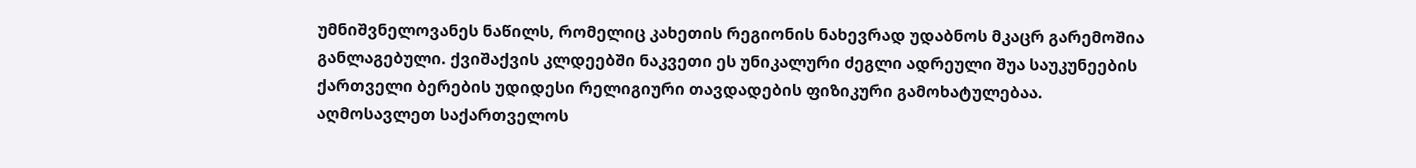უმნიშვნელოვანეს ნაწილს, რომელიც კახეთის რეგიონის ნახევრად უდაბნოს მკაცრ გარემოშია განლაგებული. ქვიშაქვის კლდეებში ნაკვეთი ეს უნიკალური ძეგლი ადრეული შუა საუკუნეების ქართველი ბერების უდიდესი რელიგიური თავდადების ფიზიკური გამოხატულებაა. აღმოსავლეთ საქართველოს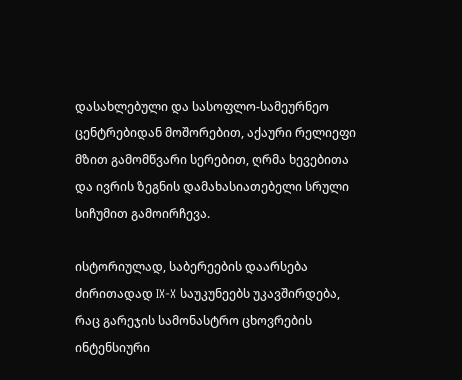დასახლებული და სასოფლო-სამეურნეო ცენტრებიდან მოშორებით, აქაური რელიეფი მზით გამომწვარი სერებით, ღრმა ხევებითა და ივრის ზეგნის დამახასიათებელი სრული სიჩუმით გამოირჩევა.

ისტორიულად, საბერეების დაარსება ძირითადად IX-X საუკუნეებს უკავშირდება, რაც გარეჯის სამონასტრო ცხოვრების ინტენსიური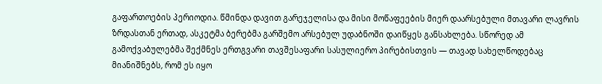გაფართოების პერიოდია. წმინდა დავით გარეჯელისა და მისი მოწაფეების მიერ დაარსებული მთავარი ლავრის ზრდასთან ერთად, ასკეტმა ბერებმა გარშემო არსებულ უდაბნოში დაიწყეს განსახლება. სწორედ ამ გამოქვაბულებმა შექმნეს ერთგვარი თავშესაფარი სასულიერო პირებისთვის — თავად სახელწოდებაც მიანიშნებს, რომ ეს იყო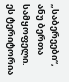„საბერეები“, ანუ ბერთა სამყოფელი. ეს ტერიტორია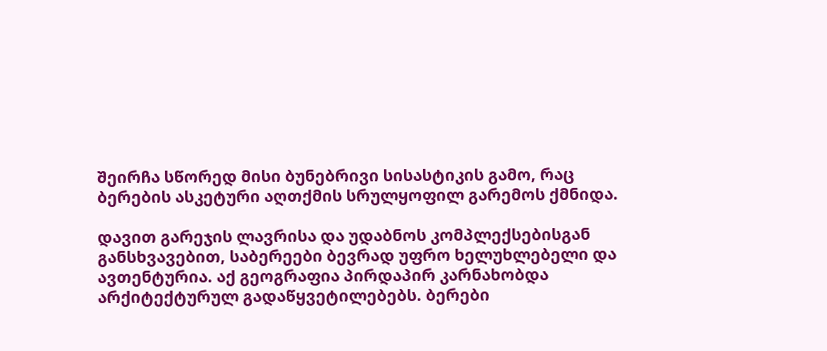შეირჩა სწორედ მისი ბუნებრივი სისასტიკის გამო, რაც ბერების ასკეტური აღთქმის სრულყოფილ გარემოს ქმნიდა.

დავით გარეჯის ლავრისა და უდაბნოს კომპლექსებისგან განსხვავებით, საბერეები ბევრად უფრო ხელუხლებელი და ავთენტურია. აქ გეოგრაფია პირდაპირ კარნახობდა არქიტექტურულ გადაწყვეტილებებს. ბერები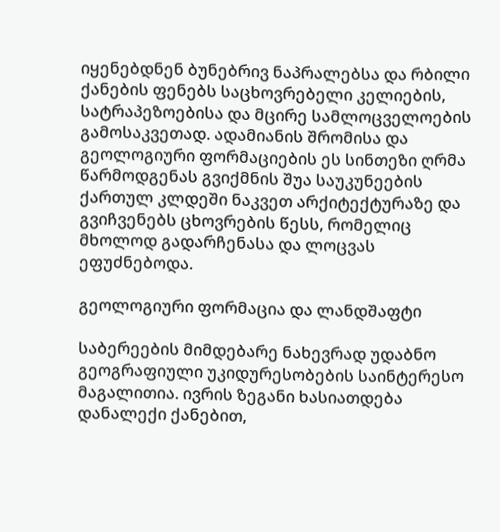იყენებდნენ ბუნებრივ ნაპრალებსა და რბილი ქანების ფენებს საცხოვრებელი კელიების, სატრაპეზოებისა და მცირე სამლოცველოების გამოსაკვეთად. ადამიანის შრომისა და გეოლოგიური ფორმაციების ეს სინთეზი ღრმა წარმოდგენას გვიქმნის შუა საუკუნეების ქართულ კლდეში ნაკვეთ არქიტექტურაზე და გვიჩვენებს ცხოვრების წესს, რომელიც მხოლოდ გადარჩენასა და ლოცვას ეფუძნებოდა.

გეოლოგიური ფორმაცია და ლანდშაფტი

საბერეების მიმდებარე ნახევრად უდაბნო გეოგრაფიული უკიდურესობების საინტერესო მაგალითია. ივრის ზეგანი ხასიათდება დანალექი ქანებით,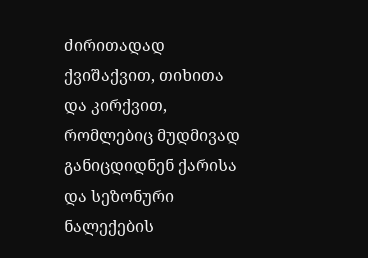ძირითადად ქვიშაქვით, თიხითა და კირქვით, რომლებიც მუდმივად განიცდიდნენ ქარისა და სეზონური ნალექების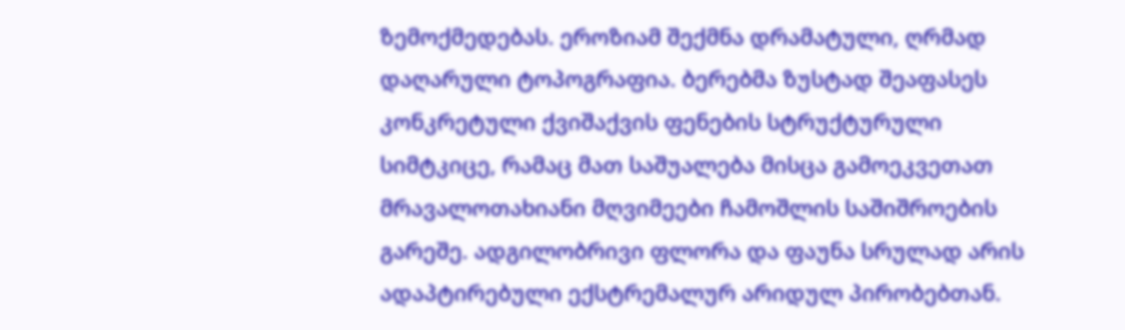ზემოქმედებას. ეროზიამ შექმნა დრამატული, ღრმად დაღარული ტოპოგრაფია. ბერებმა ზუსტად შეაფასეს კონკრეტული ქვიშაქვის ფენების სტრუქტურული სიმტკიცე, რამაც მათ საშუალება მისცა გამოეკვეთათ მრავალოთახიანი მღვიმეები ჩამოშლის საშიშროების გარეშე. ადგილობრივი ფლორა და ფაუნა სრულად არის ადაპტირებული ექსტრემალურ არიდულ პირობებთან.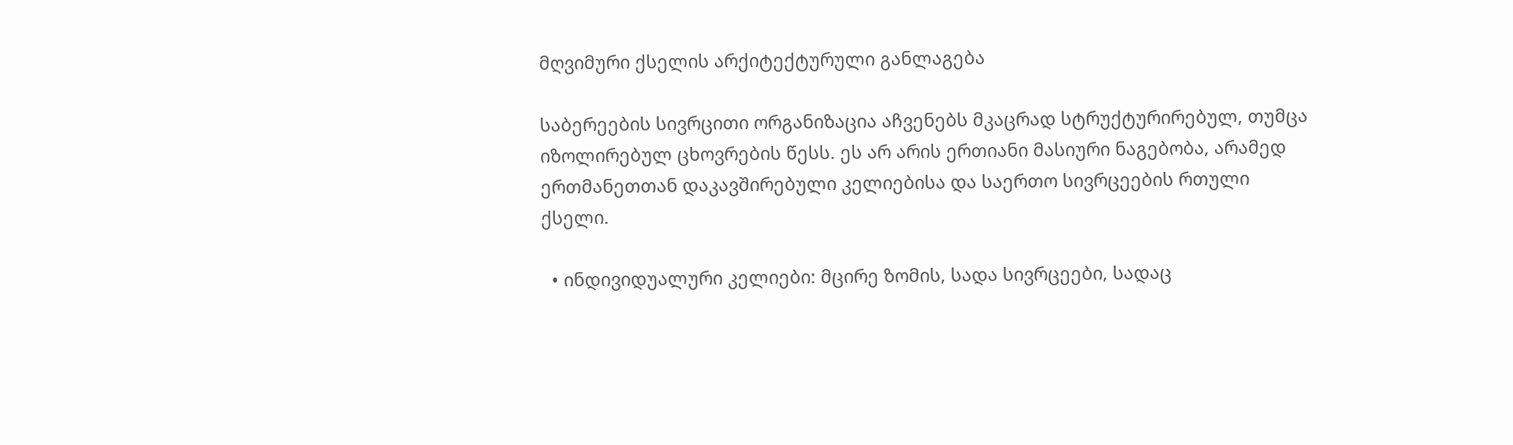მღვიმური ქსელის არქიტექტურული განლაგება

საბერეების სივრცითი ორგანიზაცია აჩვენებს მკაცრად სტრუქტურირებულ, თუმცა იზოლირებულ ცხოვრების წესს. ეს არ არის ერთიანი მასიური ნაგებობა, არამედ ერთმანეთთან დაკავშირებული კელიებისა და საერთო სივრცეების რთული ქსელი.

  • ინდივიდუალური კელიები: მცირე ზომის, სადა სივრცეები, სადაც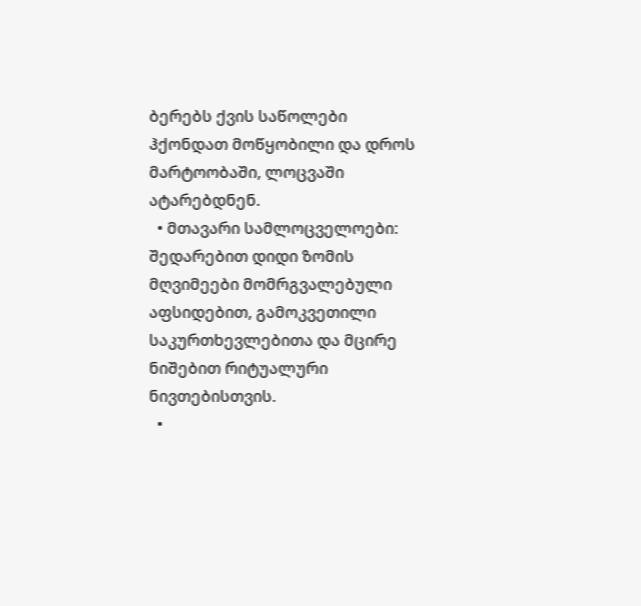ბერებს ქვის საწოლები ჰქონდათ მოწყობილი და დროს მარტოობაში, ლოცვაში ატარებდნენ.
  • მთავარი სამლოცველოები: შედარებით დიდი ზომის მღვიმეები მომრგვალებული აფსიდებით, გამოკვეთილი საკურთხევლებითა და მცირე ნიშებით რიტუალური ნივთებისთვის.
  •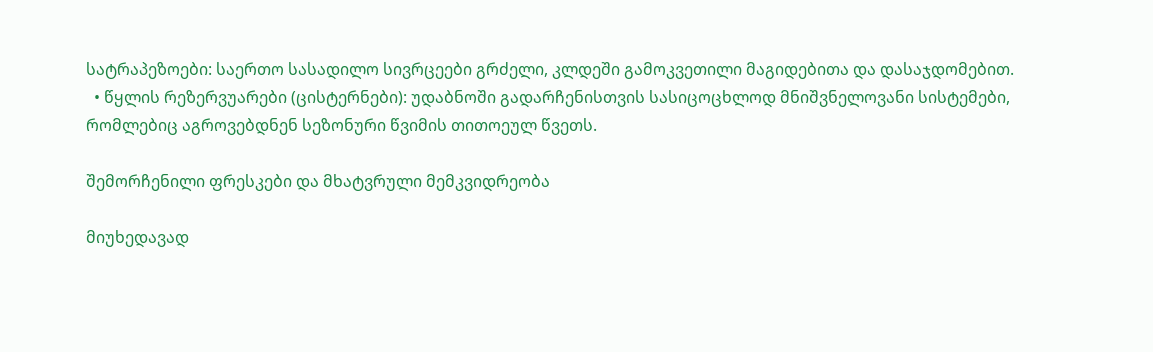სატრაპეზოები: საერთო სასადილო სივრცეები გრძელი, კლდეში გამოკვეთილი მაგიდებითა და დასაჯდომებით.
  • წყლის რეზერვუარები (ცისტერნები): უდაბნოში გადარჩენისთვის სასიცოცხლოდ მნიშვნელოვანი სისტემები, რომლებიც აგროვებდნენ სეზონური წვიმის თითოეულ წვეთს.

შემორჩენილი ფრესკები და მხატვრული მემკვიდრეობა

მიუხედავად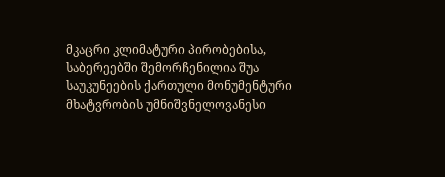მკაცრი კლიმატური პირობებისა, საბერეებში შემორჩენილია შუა საუკუნეების ქართული მონუმენტური მხატვრობის უმნიშვნელოვანესი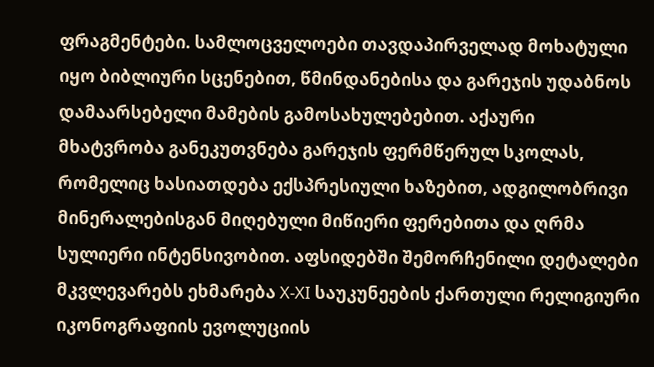ფრაგმენტები. სამლოცველოები თავდაპირველად მოხატული იყო ბიბლიური სცენებით, წმინდანებისა და გარეჯის უდაბნოს დამაარსებელი მამების გამოსახულებებით. აქაური მხატვრობა განეკუთვნება გარეჯის ფერმწერულ სკოლას, რომელიც ხასიათდება ექსპრესიული ხაზებით, ადგილობრივი მინერალებისგან მიღებული მიწიერი ფერებითა და ღრმა სულიერი ინტენსივობით. აფსიდებში შემორჩენილი დეტალები მკვლევარებს ეხმარება X-XI საუკუნეების ქართული რელიგიური იკონოგრაფიის ევოლუციის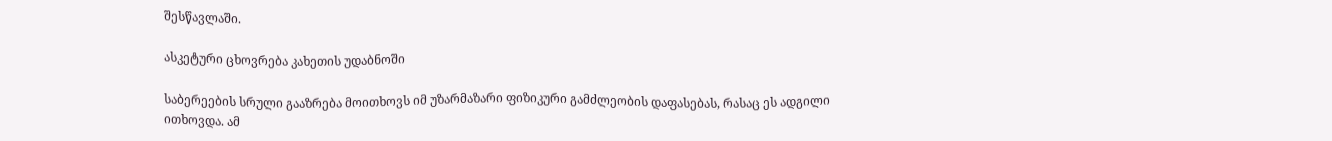შესწავლაში.

ასკეტური ცხოვრება კახეთის უდაბნოში

საბერეების სრული გააზრება მოითხოვს იმ უზარმაზარი ფიზიკური გამძლეობის დაფასებას, რასაც ეს ადგილი ითხოვდა. ამ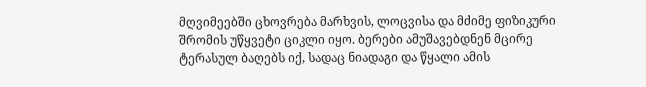მღვიმეებში ცხოვრება მარხვის, ლოცვისა და მძიმე ფიზიკური შრომის უწყვეტი ციკლი იყო. ბერები ამუშავებდნენ მცირე ტერასულ ბაღებს იქ, სადაც ნიადაგი და წყალი ამის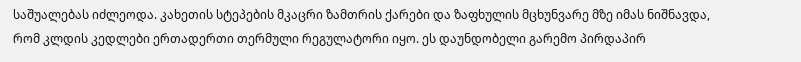საშუალებას იძლეოდა. კახეთის სტეპების მკაცრი ზამთრის ქარები და ზაფხულის მცხუნვარე მზე იმას ნიშნავდა, რომ კლდის კედლები ერთადერთი თერმული რეგულატორი იყო. ეს დაუნდობელი გარემო პირდაპირ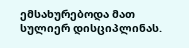ემსახურებოდა მათ სულიერ დისციპლინას.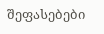შეფასებები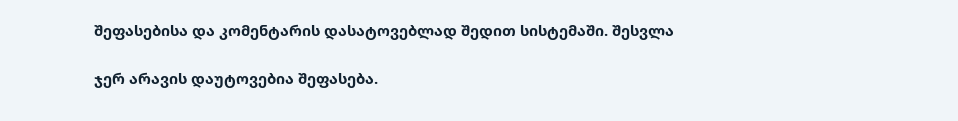შეფასებისა და კომენტარის დასატოვებლად შედით სისტემაში. შესვლა

ჯერ არავის დაუტოვებია შეფასება.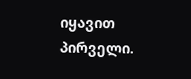იყავით პირველი.